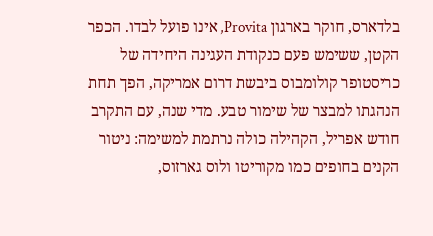בלדארס, חוקר בארגון Provita, אינו פועל לבדו. הכפר הקטן, ששימש פעם כנקודת העגינה היחידה של כריסטופר קולומבוס ביבשת דרום אמריקה, הפך תחת הנהגתו למבצר של שימור טבע. מדי שנה, עם התקרב חודש אפריל, הקהילה כולה נרתמת למשימה: ניטור הקנים בחופים כמו מקוריטו ולוס גארזוס,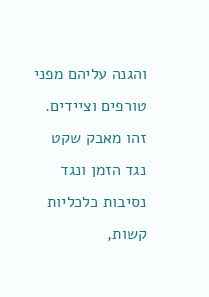והגנה עליהם מפני טורפים וציידים. זהו מאבק שקט נגד הזמן ונגד נסיבות כלכליות קשות,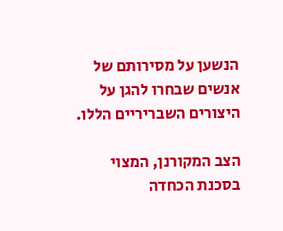הנשען על מסירותם של אנשים שבחרו להגן על היצורים השבריריים הללו.

הצב המקורנן, המצוי בסכנת הכחדה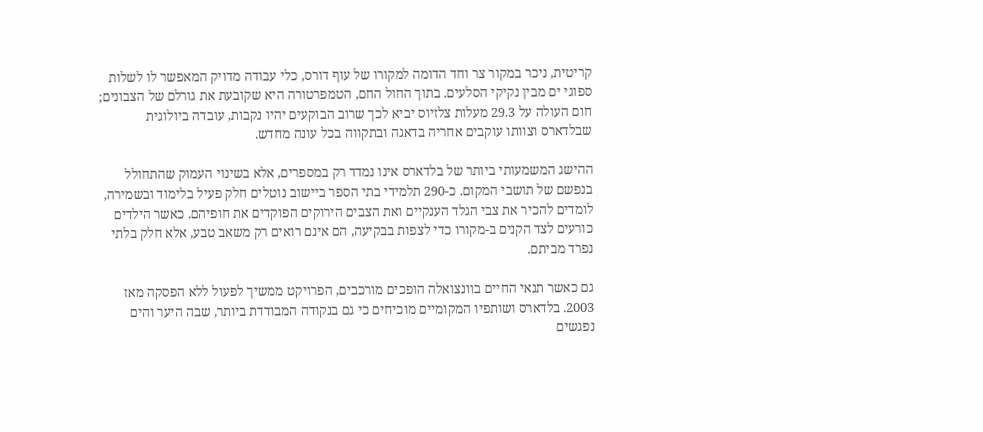קריטית, ניכר במקור צר וחד הדומה למקורו של עוף דורס, כלי עבודה מדויק המאפשר לו לשלות ספוגי ים מבין נקיקי הסלעים. בתוך החול החם, הטמפרטורה היא שקובעת את גורלם של הצבונים; חום העולה על 29.3 מעלות צלזיוס יביא לכך שרוב הבוקעים יהיו נקבות, עובדה ביולוגית שבלדארס וצוותו עוקבים אחריה בדאגה ובתקווה בכל עונה מחדש.

ההישג המשמעותי ביותר של בלדארס אינו נמדד רק במספרים, אלא בשינוי העמוק שהתחולל בנפשם של תושבי המקום. כ-290 תלמידי בתי הספר ביישוב נוטלים חלק פעיל בלימוד ובשמירה, לומדים להכיר את צבי הגלד הענקיים ואת הצבים הירוקים הפוקדים את חופיהם. כאשר הילדים כורעים לצד הקנים ב-מקורו כדי לצפות בבקיעה, הם אינם רואים רק משאב טבע, אלא חלק בלתי נפרד מביתם.

גם כאשר תנאי החיים בוונצואלה הופכים מורכבים, הפרויקט ממשיך לפעול ללא הפסקה מאז 2003. בלדארס ושותפיו המקומיים מוכיחים כי גם בנקודה המבודדת ביותר, שבה היער והים נפגשים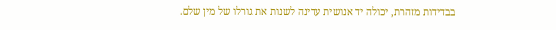בבדידות מזהרת, יכולה יד אנושית עדינה לשנות את גורלו של מין שלם.